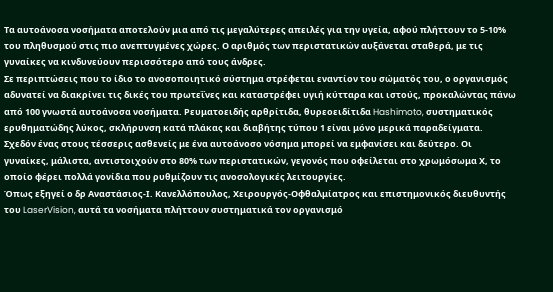Τα αυτοάνοσα νοσήματα αποτελούν μια από τις μεγαλύτερες απειλές για την υγεία, αφού πλήττουν το 5-10% του πληθυσμού στις πιο ανεπτυγμένες χώρες. Ο αριθμός των περιστατικών αυξάνεται σταθερά, με τις γυναίκες να κινδυνεύουν περισσότερο από τους άνδρες.
Σε περιπτώσεις που το ίδιο το ανοσοποιητικό σύστημα στρέφεται εναντίον του σώματός του, ο οργανισμός αδυνατεί να διακρίνει τις δικές του πρωτεΐνες και καταστρέφει υγιή κύτταρα και ιστούς, προκαλώντας πάνω από 100 γνωστά αυτοάνοσα νοσήματα. Ρευματοειδής αρθρίτιδα, θυρεοειδίτιδα Hashimoto, συστηματικός ερυθηματώδης λύκος, σκλήρυνση κατά πλάκας και διαβήτης τύπου 1 είναι μόνο μερικά παραδείγματα.
Σχεδόν ένας στους τέσσερις ασθενείς με ένα αυτοάνοσο νόσημα μπορεί να εμφανίσει και δεύτερο. Οι γυναίκες, μάλιστα, αντιστοιχούν στο 80% των περιστατικών, γεγονός που οφείλεται στο χρωμόσωμα Χ, το οποίο φέρει πολλά γονίδια που ρυθμίζουν τις ανοσολογικές λειτουργίες.
Όπως εξηγεί ο δρ Αναστάσιος-Ι. Κανελλόπουλος, Χειρουργός-Οφθαλμίατρος και επιστημονικός διευθυντής του LaserVision, αυτά τα νοσήματα πλήττουν συστηματικά τον οργανισμό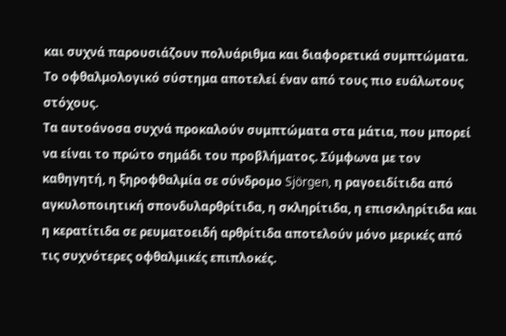και συχνά παρουσιάζουν πολυάριθμα και διαφορετικά συμπτώματα. Το οφθαλμολογικό σύστημα αποτελεί έναν από τους πιο ευάλωτους στόχους.
Τα αυτοάνοσα συχνά προκαλούν συμπτώματα στα μάτια, που μπορεί να είναι το πρώτο σημάδι του προβλήματος. Σύμφωνα με τον καθηγητή, η ξηροφθαλμία σε σύνδρομο Sjörgen, η ραγοειδίτιδα από αγκυλοποιητική σπονδυλαρθρίτιδα, η σκληρίτιδα, η επισκληρίτιδα και η κερατίτιδα σε ρευματοειδή αρθρίτιδα αποτελούν μόνο μερικές από τις συχνότερες οφθαλμικές επιπλοκές.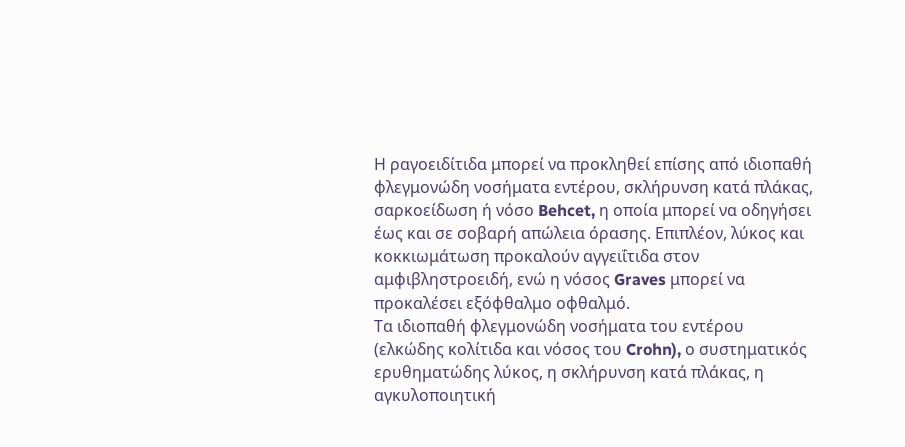Η ραγοειδίτιδα μπορεί να προκληθεί επίσης από ιδιοπαθή φλεγμονώδη νοσήματα εντέρου, σκλήρυνση κατά πλάκας, σαρκοείδωση ή νόσο Behcet, η οποία μπορεί να οδηγήσει έως και σε σοβαρή απώλεια όρασης. Επιπλέον, λύκος και κοκκιωμάτωση προκαλούν αγγειΐτιδα στον αμφιβληστροειδή, ενώ η νόσος Graves μπορεί να προκαλέσει εξόφθαλμο οφθαλμό.
Τα ιδιοπαθή φλεγμονώδη νοσήματα του εντέρου (ελκώδης κολίτιδα και νόσος του Crohn), ο συστηματικός ερυθηματώδης λύκος, η σκλήρυνση κατά πλάκας, η αγκυλοποιητική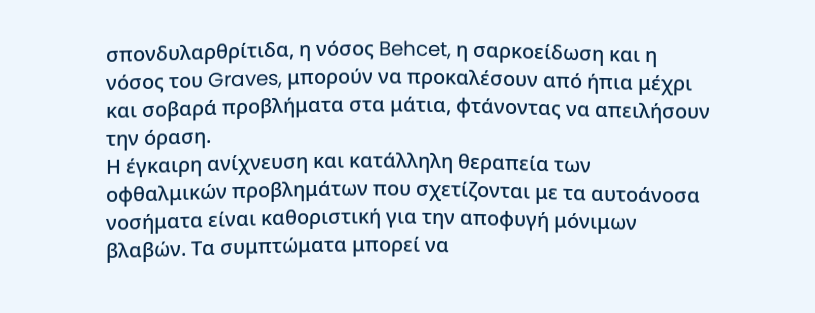σπονδυλαρθρίτιδα, η νόσος Behcet, η σαρκοείδωση και η νόσος του Graves, μπορούν να προκαλέσουν από ήπια μέχρι και σοβαρά προβλήματα στα μάτια, φτάνοντας να απειλήσουν την όραση.
Η έγκαιρη ανίχνευση και κατάλληλη θεραπεία των οφθαλμικών προβλημάτων που σχετίζονται με τα αυτοάνοσα νοσήματα είναι καθοριστική για την αποφυγή μόνιμων βλαβών. Τα συμπτώματα μπορεί να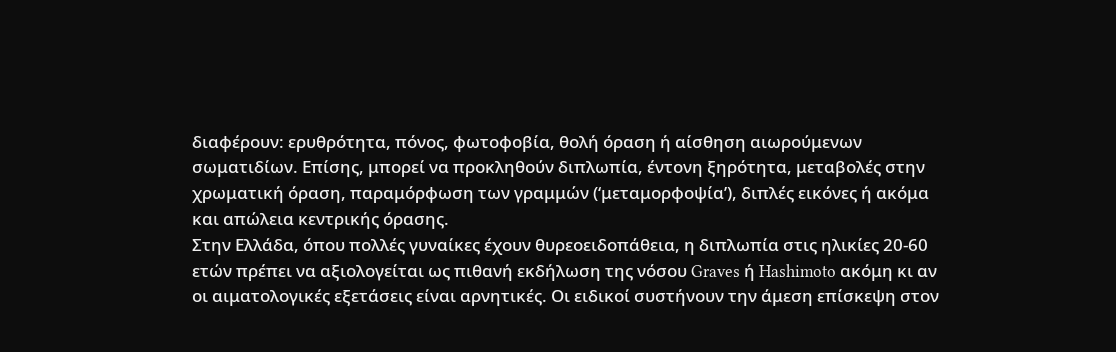διαφέρουν: ερυθρότητα, πόνος, φωτοφοβία, θολή όραση ή αίσθηση αιωρούμενων σωματιδίων. Επίσης, μπορεί να προκληθούν διπλωπία, έντονη ξηρότητα, μεταβολές στην χρωματική όραση, παραμόρφωση των γραμμών (‘μεταμορφοψία’), διπλές εικόνες ή ακόμα και απώλεια κεντρικής όρασης.
Στην Ελλάδα, όπου πολλές γυναίκες έχουν θυρεοειδοπάθεια, η διπλωπία στις ηλικίες 20-60 ετών πρέπει να αξιολογείται ως πιθανή εκδήλωση της νόσου Graves ή Hashimoto ακόμη κι αν οι αιματολογικές εξετάσεις είναι αρνητικές. Οι ειδικοί συστήνουν την άμεση επίσκεψη στον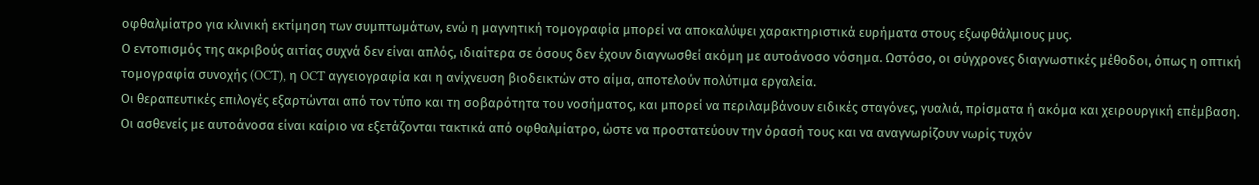οφθαλμίατρο για κλινική εκτίμηση των συμπτωμάτων, ενώ η μαγνητική τομογραφία μπορεί να αποκαλύψει χαρακτηριστικά ευρήματα στους εξωφθάλμιους μυς.
Ο εντοπισμός της ακριβούς αιτίας συχνά δεν είναι απλός, ιδιαίτερα σε όσους δεν έχουν διαγνωσθεί ακόμη με αυτοάνοσο νόσημα. Ωστόσο, οι σύγχρονες διαγνωστικές μέθοδοι, όπως η οπτική τομογραφία συνοχής (OCT), η OCT αγγειογραφία και η ανίχνευση βιοδεικτών στο αίμα, αποτελούν πολύτιμα εργαλεία.
Οι θεραπευτικές επιλογές εξαρτώνται από τον τύπο και τη σοβαρότητα του νοσήματος, και μπορεί να περιλαμβάνουν ειδικές σταγόνες, γυαλιά, πρίσματα ή ακόμα και χειρουργική επέμβαση. Οι ασθενείς με αυτοάνοσα είναι καίριο να εξετάζονται τακτικά από οφθαλμίατρο, ώστε να προστατεύουν την όρασή τους και να αναγνωρίζουν νωρίς τυχόν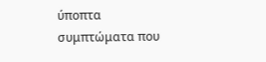ύποπτα συμπτώματα που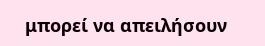μπορεί να απειλήσουν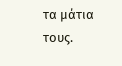τα μάτια τους.